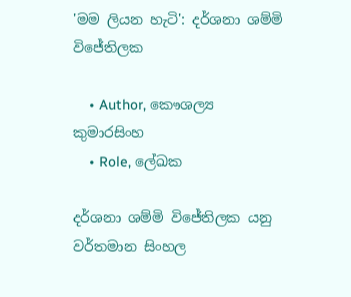'මම ලියන හැටි': දර්ශනා ශම්මි විජේතිලක

    • Author, කෞශල්‍ය කුමාරසිංහ
    • Role, ලේඛක

දර්ශනා ශම්මි විජේතිලක යනු වර්තමාන සිංහල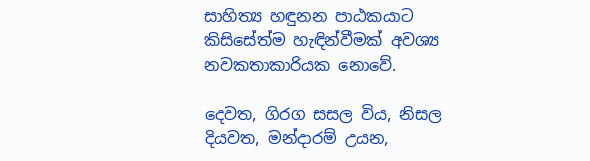සාහිත්‍ය හඳුනන පාඨකයාට කිසිසේත්ම හැඳින්වීමක් අවශ්‍ය නවකතාකාරියක නොවේ.

දෙවත, ගිරග සසල විය, නිසල දියවත, මන්දාරම් උයන,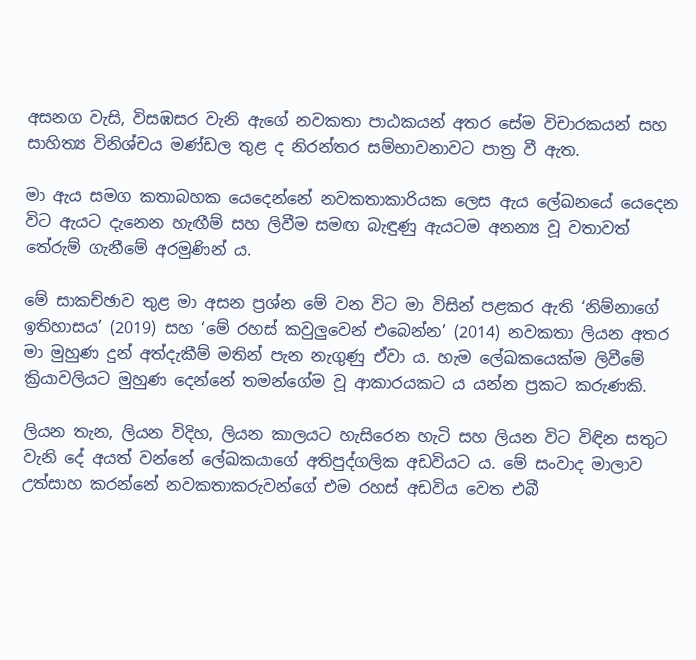අසනග වැසි, විසඹසර වැනි ඇගේ නවකතා පාඨකයන් අතර සේම විචාරකයන් සහ සාහිත්‍ය විනිශ්චය මණ්ඩල තුළ ද නිරන්තර සම්භාවනාවට පාත්‍ර වී ඇත.

මා ඇය සමග කතාබහක යෙදෙන්නේ නවකතාකාරියක ලෙස ඇය ලේඛනයේ යෙදෙන විට ඇයට දැනෙන හැඟීම් සහ ලිවීම සමඟ බැඳුණු ඇයටම අනන්‍ය වූ වතාවත් තේරුම් ගැනීමේ අරමුණින් ය.

මේ සාකච්ඡාව තුළ මා අසන ප්‍රශ්න මේ වන විට මා විසින් පළකර ඇති ‘නිම්නාගේ ඉතිහාසය’ (2019) සහ ‘මේ රහස් කවුලුවෙන් එබෙන්න’ (2014) නවකතා ලියන අතර මා මුහුණ දුන් අත්දැකීම් මතින් පැන නැගුණු ඒවා ය. හැම ලේඛකයෙක්ම ලිවීමේ ක්‍රියාවලියට මුහුණ දෙන්නේ තමන්ගේම වූ ආකාරයකට ය යන්න ප්‍රකට කරුණකි.

ලියන තැන, ලියන විදිහ, ලියන කාලයට හැසිරෙන හැටි සහ ලියන විට විඳින සතුට වැනි දේ අයත් වන්නේ ලේඛකයාගේ අතිපුද්ගලික අඩවියට ය. මේ සංවාද මාලාව උත්සාහ කරන්නේ නවකතාකරුවන්ගේ එම රහස් අඩවිය වෙත එබී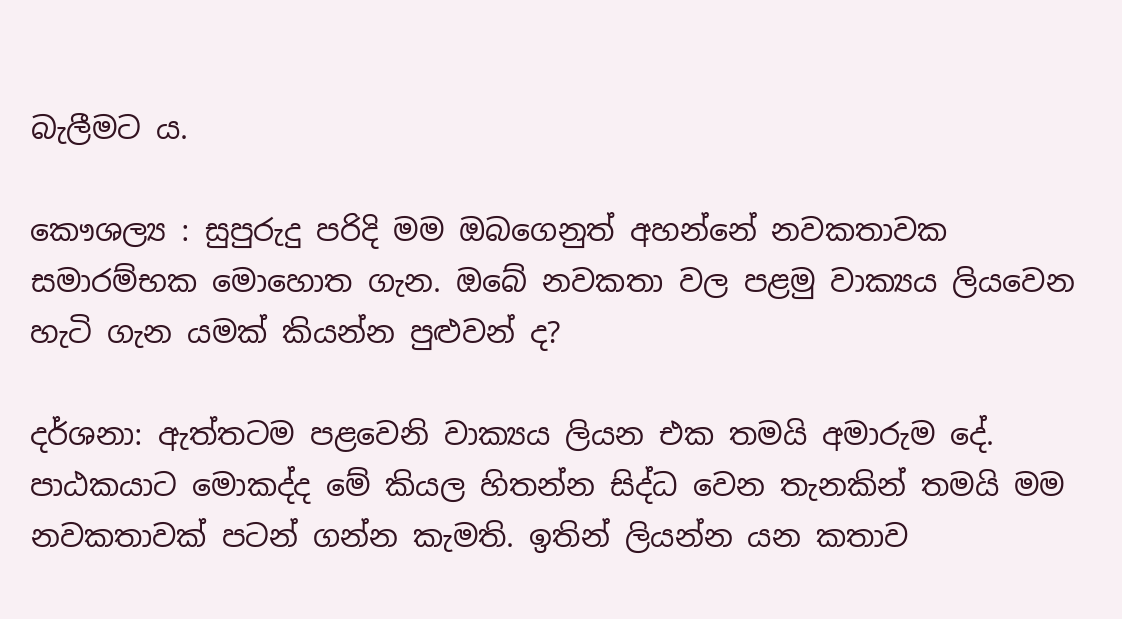බැලීමට ය.

කෞශල්‍ය : සුපුරුදු පරිදි මම ඔබගෙනුත් අහන්නේ නවකතාවක සමාරම්භක මොහොත ගැන. ඔබේ නවකතා වල පළමු වාක්‍යය ලියවෙන හැටි ගැන යමක් කියන්න පුළුවන් ද?

දර්ශනා: ඇත්තටම පළවෙනි වාක්‍යය ලියන එක තමයි අමාරුම දේ. පාඨකයාට මොකද්ද මේ කියල හිතන්න සිද්ධ වෙන තැනකින් තමයි මම නවකතාවක් පටන් ගන්න කැමති. ඉතින් ලියන්න යන කතාව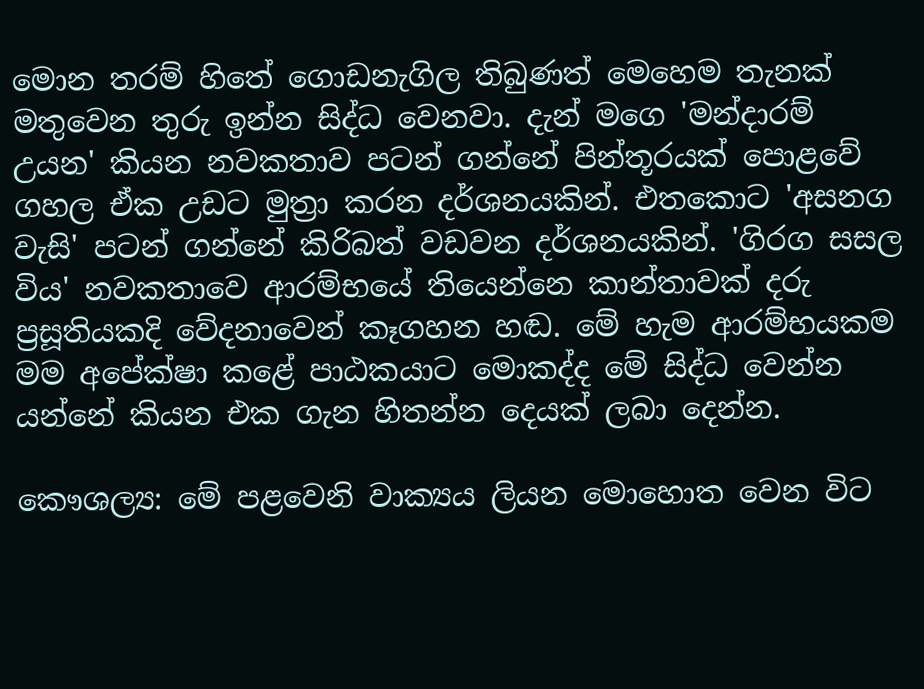මොන තරම් හිතේ ගොඩනැගිල තිබුණත් මෙහෙම තැනක් මතුවෙන තුරු ඉන්න සිද්ධ වෙනවා. දැන් මගෙ 'මන්දාරම් උයන' කියන නවකතාව පටන් ගන්නේ පින්තූරයක් පොළවේ ගහල ඒක උඩට මුත්‍රා කරන දර්ශනයකින්. එතකොට 'අසනග වැසි' පටන් ගන්නේ කිරිබත් වඩවන දර්ශනයකින්. 'ගිරග සසල විය' නවකතාවෙ ආරම්භයේ තියෙන්නෙ කාන්තාවක් දරු ප්‍රසූතියකදි වේදනාවෙන් කෑගහන හඬ. මේ හැම ආරම්භයකම මම අපේක්ෂා කළේ පාඨකයාට මොකද්ද මේ සිද්ධ වෙන්න යන්නේ කියන එක ගැන හිතන්න දෙයක් ලබා දෙන්න.

කෞශල්‍ය: මේ පළවෙනි වාක්‍යය ලියන මොහොත වෙන විට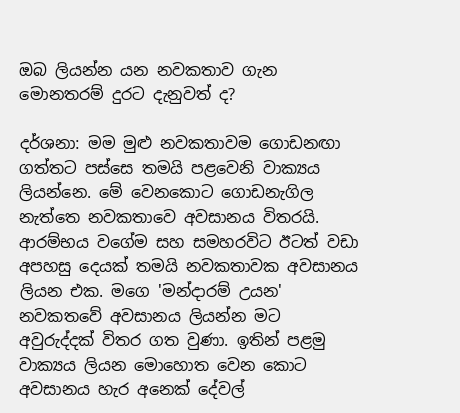ඔබ ලියන්න යන නවකතාව ගැන මොනතරම් දුරට දැනුවත් ද?

දර්ශනා: මම මුළු නවකතාවම ගොඩනඟා ගත්තට පස්සෙ තමයි පළවෙනි වාක්‍යය ලියන්නෙ. මේ වෙනකොට ගොඩනැගිල නැත්තෙ නවකතාවෙ අවසානය විතරයි. ආරම්භය වගේම සහ සමහරවිට ඊටත් වඩා අපහසු දෙයක් තමයි නවකතාවක අවසානය ලියන එක. මගෙ 'මන්දාරම් උයන' නවකතවේ අවසානය ලියන්න මට අවුරුද්දක් විතර ගත වුණා. ඉතින් පළමු වාක්‍යය ලියන මොහොත වෙන කොට අවසානය හැර අනෙක් දේවල්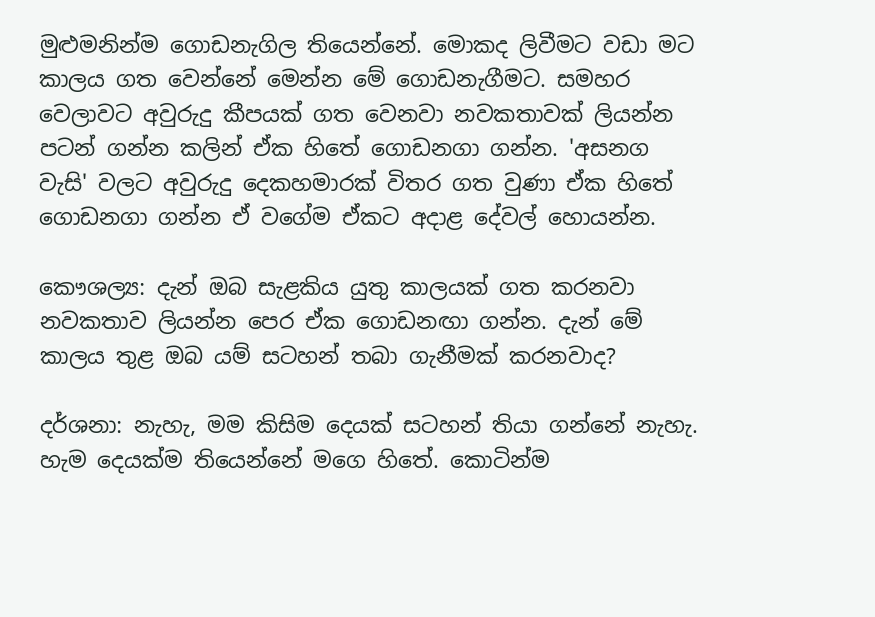මුළුමනින්ම ගොඩනැගිල තියෙන්නේ. මොකද ලිවීමට වඩා මට කාලය ගත වෙන්නේ මෙන්න මේ ගොඩනැගීමට. සමහර වෙලාවට අවුරුදු කීපයක් ගත වෙනවා නවකතාවක් ලියන්න පටන් ගන්න කලින් ඒක හිතේ ගොඩනගා ගන්න. 'අසනග වැසි' වලට අවුරුදු දෙකහමාරක් විතර ගත වුණා ඒක හිතේ ගොඩනගා ගන්න ඒ වගේම ඒකට අදාළ දේවල් හොයන්න.

කෞශල්‍ය: දැන් ඔබ සැළකිය යුතු කාලයක් ගත කරනවා නවකතාව ලියන්න පෙර ඒක ගොඩනඟා ගන්න. දැන් මේ කාලය තුළ ඔබ යම් සටහන් තබා ගැනීමක් කරනවාද?

දර්ශනා: නැහැ, මම කිසිම දෙයක් සටහන් තියා ගන්නේ නැහැ. හැම දෙයක්ම තියෙන්නේ මගෙ හිතේ. කොටින්ම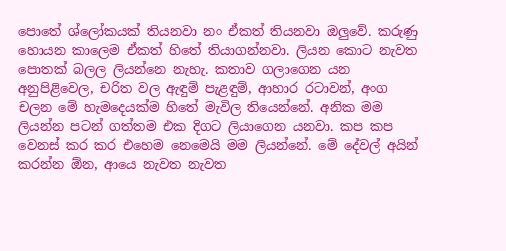පොතේ ශ්ලෝකයක් තියනවා නං ඒකත් තියනවා ඔලුවේ. කරුණු හොයන කාලෙම ඒකත් හිතේ තියාගන්නවා. ලියන කොට නැවත පොතක් බලල ලියන්නෙ නැහැ. කතාව ගලාගෙන යන අනුපිළිවෙල, චරිත වල ඇඳුම් පැළඳුම්, ආහාර රටාවන්, අංග චලන මේ හැමදෙයක්ම හිතේ මැවිල තියෙන්නේ. අනික මම ලියන්න පටන් ගත්තම එක දිගට ලියාගෙන යනවා. කප කප වෙනස් කර කර එහෙම නෙමෙයි මම ලියන්නේ. මේ දේවල් අයින් කරන්න ඕන, ආයෙ නැවත නැවත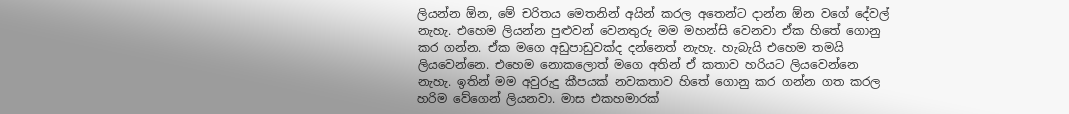ලියන්න ඕන, මේ චරිතය මෙතනින් අයින් කරල අතෙන්ට දාන්න ඕන වගේ දේවල් නැහැ. එහෙම ලියන්න පුළුවන් වෙනතුරු මම මහන්සි වෙනවා ඒක හිතේ ගොනු කර ගන්න. ඒක මගෙ අඩුපාඩුවක්ද දන්නෙත් නැහැ. හැබැයි එහෙම තමයි ලියවෙන්නෙ. එහෙම නොකලොත් මගෙ අතින් ඒ කතාව හරියට ලියවෙන්නෙ නැහැ. ඉතින් මම අවුරුදු කීපයක් නවකතාව හිතේ ගොනු කර ගන්න ගත කරල හරිම වේගෙන් ලියනවා. මාස එකහමාරක්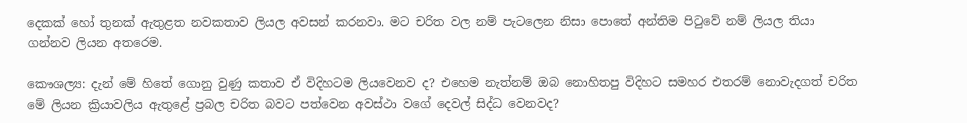දෙකක් හෝ තුනක් ඇතුළත නවකතාව ලියල අවසන් කරනවා. මට චරිත වල නම් පැටලෙන නිසා පොතේ අන්තිම පිටුවේ නම් ලියල තියා ගන්නව ලියන අතරෙම.

කෞශල්‍ය: දැන් මේ හිතේ ගොනු වුණු කතාව ඒ විදිහටම ලියවෙනව ද? එහෙම නැත්නම් ඔබ නොහිතපු විදිහට සමහර එතරම් නොවැදගත් චරිත මේ ලියන ක්‍රියාවලිය ඇතුළේ ප්‍රබල චරිත බවට පත්වෙන අවස්ථා වගේ දෙවල් සිද්ධ වෙනවද?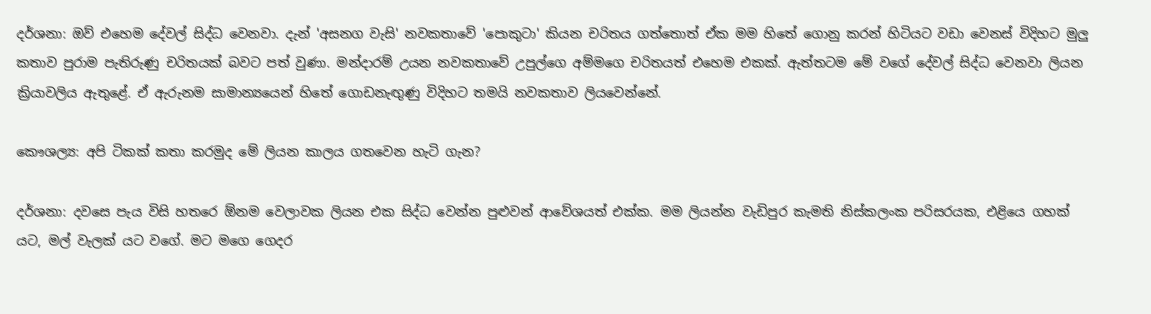දර්ශනා: ඔව් එහෙම දේවල් සිද්ධ වෙනවා. දැන් 'අසනග වැසි' නවකතාවේ 'පොකුටා' කියන චරිතය ගත්තොත් ඒක මම හිතේ ගොනු කරන් හිටියට වඩා වෙනස් විදිහට මුලු කතාව පුරාම පැතිරුණු චරිතයක් බවට පත් වුණා. මන්දාරම් උයන නවකතාවේ උපුල්ගෙ අම්මගෙ චරිතයත් එහෙම එකක්. ඇත්තටම මේ වගේ දේවල් සිද්ධ වෙනවා ලියන ක්‍රියාවලිය ඇතුළේ. ඒ ඇරුනම සාමාන්‍යයෙන් හිතේ ගොඩනැඟුණු විදිහට තමයි නවකතාව ලියවෙන්නේ.

කෞශල්‍ය: අපි ටිකක් කතා කරමුද මේ ලියන කාලය ගතවෙන හැටි ගැන?

දර්ශනා: දවසෙ පැය විසි හතරෙ ඕනම වෙලාවක ලියන එක සිද්ධ වෙන්න පුළුවන් ආවේශයත් එක්ක. මම ලියන්න වැඩිපුර කැමති නිස්කලංක පරිසරයක, එළියෙ ගහක් යට, මල් වැලක් යට වගේ. මට මගෙ ගෙදර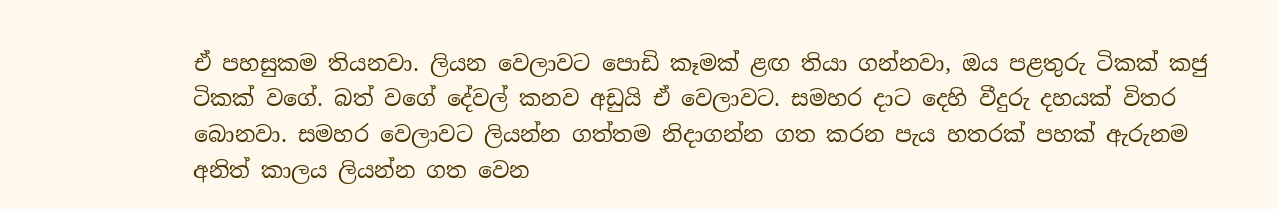ඒ පහසුකම තියනවා. ලියන වෙලාවට පොඩි කෑමක් ළඟ තියා ගන්නවා, ඔය පළතුරු ටිකක් කජු ටිකක් වගේ. බත් වගේ දේවල් කනව අඩුයි ඒ වෙලාවට. සමහර දාට දෙහි වීදුරු දහයක් විතර බොනවා. සමහර වෙලාවට ලියන්න ගත්තම නිදාගන්න ගත කරන පැය හතරක් පහක් ඇරුනම අනිත් කාලය ලියන්න ගත වෙන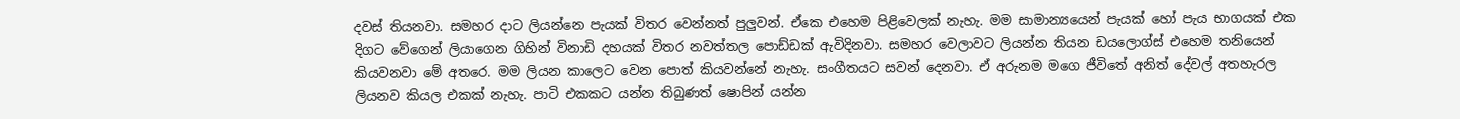දවස් තියනවා. සමහර දාට ලියන්නෙ පැයක් විතර වෙන්නත් පුලුවන්. ඒකෙ එහෙම පිළිවෙලක් නැහැ. මම සාමාන්‍යයෙන් පැයක් හෝ පැය භාගයක් එක දිගට වේගෙන් ලියාගෙන ගිහින් විනාඩි දහයක් විතර නවත්තල පොඩ්ඩක් ඇවිදිනවා. සමහර වෙලාවට ලියන්න තියන ඩයලොග්ස් එහෙම තනියෙන් කියවනවා මේ අතරෙ. මම ලියන කාලෙට වෙන පොත් කියවන්නේ නැහැ. සංගීතයට සවන් දෙනවා. ඒ අරුනම මගෙ ජීවිතේ අනිත් දේවල් අතහැරල ලියනව කියල එකක් නැහැ. පාටි එකකට යන්න තිබුණත් ෂොපින් යන්න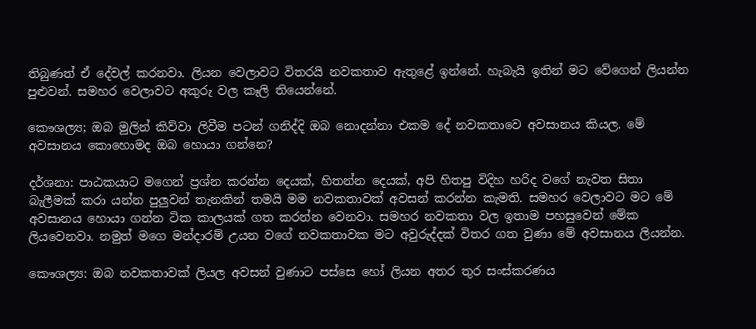තිබුණත් ඒ දේවල් කරනවා. ලියන වෙලාවට විතරයි නවකතාව ඇතුළේ ඉන්නේ. හැබැයි ඉතින් මට වේගෙන් ලියන්න පුළුවන්. සමහර වෙලාවට අකුරු වල කෑලි තියෙන්නේ.

කෞශල්‍ය; ඔබ මුලින් කිව්වා ලිවීම පටන් ගනිද්දි ඔබ නොදන්නා එකම දේ නවකතාවෙ අවසානය කියල. මේ අවසානය කොහොමද ඔබ හොයා ගන්නෙ?

දර්ශනා: පාඨකයාට මගෙන් ප්‍රශ්න කරන්න දෙයක්, හිතන්න දෙයක්, අපි හිතපු විදිහ හරිද වගේ නැවත සිතා බැලීමක් කරා යන්න පුලුවන් තැනකින් තමයි මම නවකතාවක් අවසන් කරන්න කැමති. සමහර වෙලාවට මට මේ අවසානය හොයා ගන්න ටික කාලයක් ගත කරන්න වෙනවා. සමහර නවකතා වල ඉතාම පහසුවෙන් මේක ලියවෙනවා. නමුත් මගෙ මන්දාරම් උයන වගේ නවකතාවක මට අවුරුද්දක් විතර ගත වුණා මේ අවසානය ලියන්න.

කෞශල්‍ය: ඔබ නවකතාවක් ලියල අවසන් වුණාට පස්සෙ හෝ ලියන අතර තුර සංස්කරණය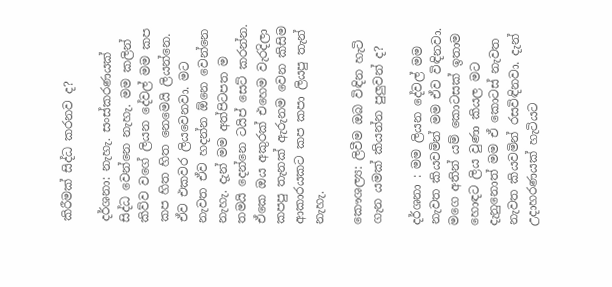කිරීමක් සිද්ධ කරනව ද?

දර්ශනා: නැහැ. සංස්කරණයක් සිද්ධ වෙන්නෙ නැහැ. මම කලින් කිව්ව වගේ ලියන දේවල් මම කප කප හිත හිත නෙමෙයි ලියන්නෙ. ඒව එකවර ලියවෙනවා. මට නැවත ඒව හදන්න ඕනෙ වෙන්නෙ නැහැ. දැන් මම අත්පිටපත ම තමයි දෙන්නෙ ටයිප් සෙට් කරන්න. ඒකෙ ඔය අකුරක් එහෙම වැරදිලා කපපු තැනක් ඇරුනම වෙන කිසිම ආකාරයකට කප කපා ලියපු තැන් නැහැ.

කෞශල්‍ය: ලිවීම ඔබ විඳින හැටි ගැන යමක් කියන්න පුලුවන් ද?

දර්ශනා : මම ලියන දේවල් මම නැවත කියවමින් මම ඒව විඳිනවා. මගෙ අතින් යම් කොටසක් ඉතාම හොඳට ලිය වුණා කියල මට දැනුනොත් මම ඒ කොටස් නැවත නැවත කියවමින් රසවිඳිනවා. දැන් උදාහරණයක් හැටියට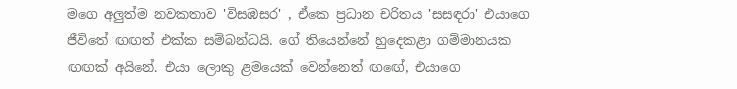මගෙ අලුත්ම නවකතාව 'විසඹසර' , ඒකෙ ප්‍රධාන චරිතය 'සසඳරා' එයාගෙ ජීවිතේ ඟඟත් එක්ක සම්බන්ධයි. ගේ තියෙන්නේ හුදෙකළා ගම්මානයක ඟඟක් අයිනේ. එයා ලොකු ළමයෙක් වෙන්නෙත් ඟඟේ, එයාගෙ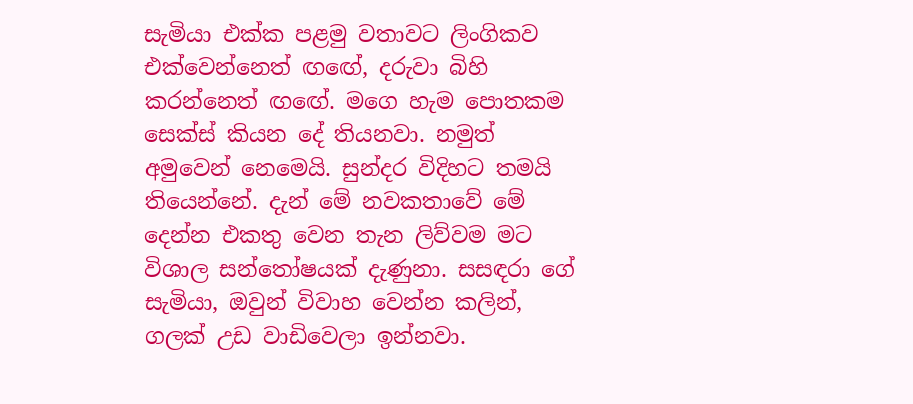සැමියා එක්ක පළමු වතාවට ලිංගිකව එක්වෙන්නෙත් ඟඟේ, දරුවා බිහි කරන්නෙත් ඟඟේ. මගෙ හැම පොතකම සෙක්ස් කියන දේ තියනවා. නමුත් අමුවෙන් නෙමෙයි. සුන්දර විදිහට තමයි තියෙන්නේ. දැන් මේ නවකතාවේ මේ දෙන්න එකතු වෙන තැන ලිව්වම මට විශාල සන්තෝෂයක් දැණුනා. සසඳරා ගේ සැමියා, ඔවුන් විවාහ වෙන්න කලින්, ගලක් උඩ වාඩිවෙලා ඉන්නවා.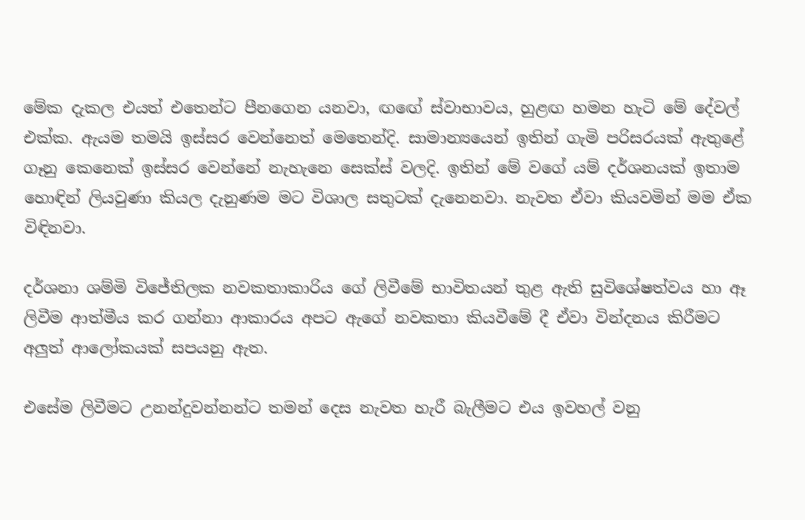මේක දැකල එයත් එතෙන්ට පීනගෙන යනවා, ඟඟේ ස්වාභාවය, හුළඟ හමන හැටි මේ දේවල් එක්ක. ඇයම තමයි ඉස්සර වෙන්නෙත් මෙතෙන්දි. සාමාන්‍යයෙන් ඉතින් ගැමි පරිසරයක් ඇතුළේ ගෑනු කෙනෙක් ඉස්සර වෙන්නේ නැහැනෙ සෙක්ස් වලදි. ඉතින් මේ වගේ යම් දර්ශනයක් ඉතාම හොඳින් ලියවුණා කියල දැනුණම මට විශාල සතුටක් දැනෙනවා. නැවත ඒවා කියවමින් මම ඒක විඳිනවා.

දර්ශනා ශම්මි විජේතිලක නවකතාකාරිය ගේ ලිවීමේ භාවිතයන් තුළ ඇති සුවිශේෂත්වය හා ඈ ලිවීම ආත්මීය කර ගන්නා ආකාරය අපට ඇගේ නවකතා කියවීමේ දී ඒවා වින්දනය කිරීමට අලුත් ආලෝකයක් සපයනු ඇත.

එසේම ලිවීමට උනන්දුවන්නන්ට තමන් දෙස නැවත හැරී බැලීමට එය ඉවහල් වනු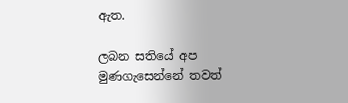ඇත.

ලබන සතියේ අප මුණගැසෙන්නේ තවත්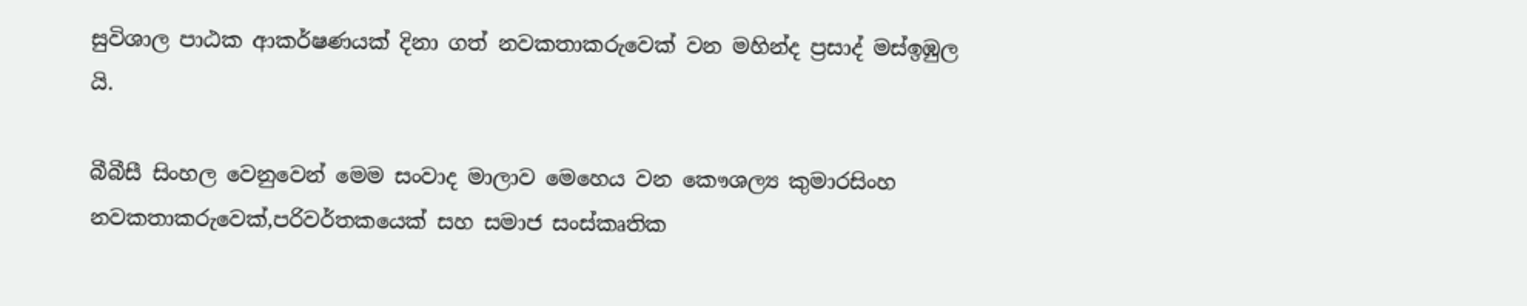සුවිශාල පාඨක ආකර්ෂණයක් දිනා ගත් නවකතාකරුවෙක් වන මහින්ද ප්‍රසාද් මස්ඉඹුල යි.

බීබීසී සිංහල වෙනුවෙන් මෙම සංවාද මාලාව මෙහෙය වන කෞශල්‍ය කුමාරසිංහ නවකතාකරුවෙක්,පරිවර්තකයෙක් සහ සමාජ සංස්කෘතික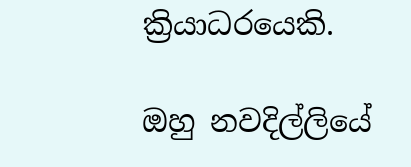ක්‍රියාධරයෙකි.

ඔහු නවදිල්ලියේ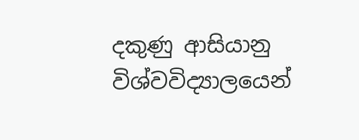දකුණු ආසියානු විශ්වවිද්‍යාලයෙන්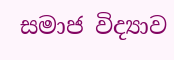සමාජ විද්‍යාව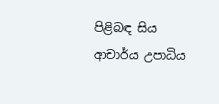පිළිබඳ සිය ආචාර්ය උපාධිය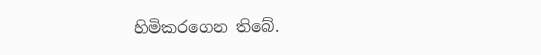හිමිකරගෙන තිබේ.